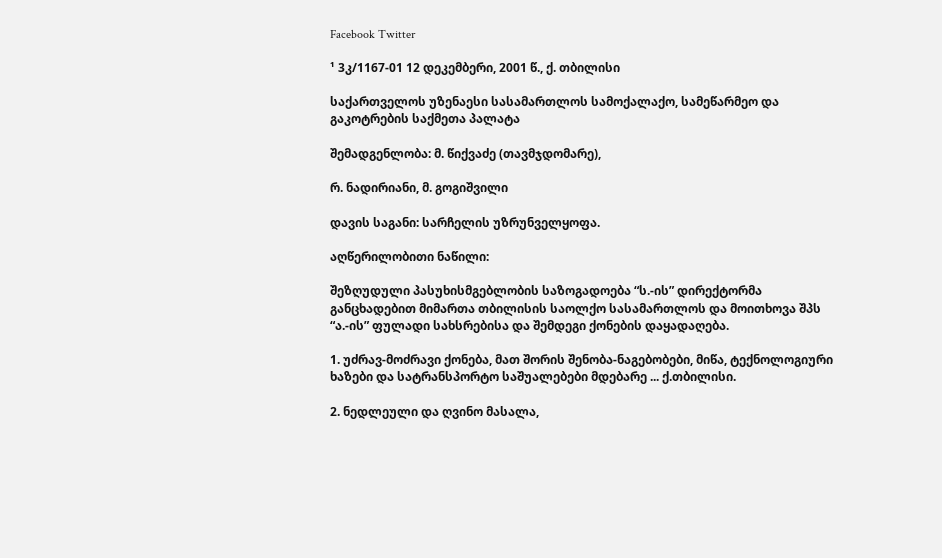Facebook Twitter

¹ 3კ/1167-01 12 დეკემბერი, 2001 წ., ქ. თბილისი

საქართველოს უზენაესი სასამართლოს სამოქალაქო, სამეწარმეო და გაკოტრების საქმეთა პალატა

შემადგენლობა: მ. წიქვაძე (თავმჯდომარე),

რ. ნადირიანი, მ. გოგიშვილი

დავის საგანი: სარჩელის უზრუნველყოფა.

აღწერილობითი ნაწილი:

შეზღუდული პასუხისმგებლობის საზოგადოება “ს.-ის” დირექტორმა განცხადებით მიმართა თბილისის საოლქო სასამართლოს და მოითხოვა შპს “ა.-ის” ფულადი სახსრებისა და შემდეგი ქონების დაყადაღება.

1. უძრავ-მოძრავი ქონება, მათ შორის შენობა-ნაგებობები, მიწა, ტექნოლოგიური ხაზები და სატრანსპორტო საშუალებები მდებარე ... ქ.თბილისი.

2. ნედლეული და ღვინო მასალა,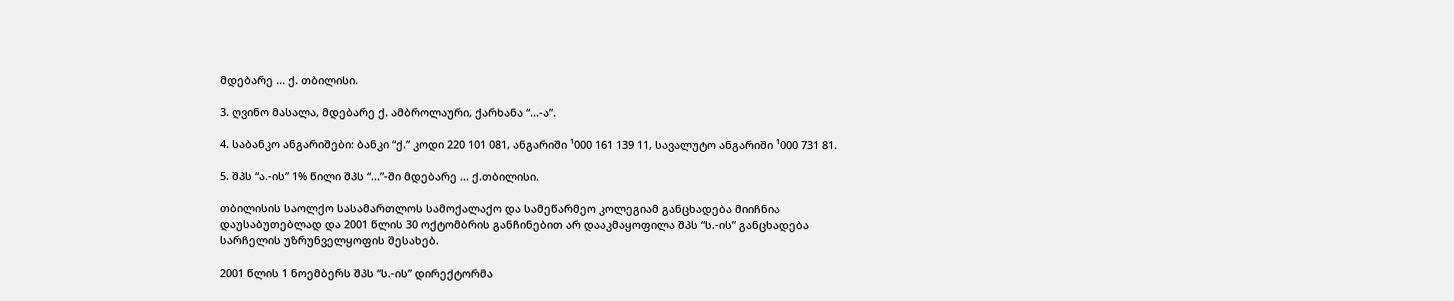მდებარე ... ქ. თბილისი.

3. ღვინო მასალა, მდებარე ქ. ამბროლაური, ქარხანა “...-ა”.

4. საბანკო ანგარიშები: ბანკი “ქ.” კოდი 220 101 081, ანგარიში ¹000 161 139 11, სავალუტო ანგარიში ¹000 731 81.

5. შპს “ა.-ის” 1% წილი შპს “...”-ში მდებარე ... ქ.თბილისი.

თბილისის საოლქო სასამართლოს სამოქალაქო და სამეწარმეო კოლეგიამ განცხადება მიიჩნია დაუსაბუთებლად და 2001 წლის 30 ოქტომბრის განჩინებით არ დააკმაყოფილა შპს “ს.-ის” განცხადება სარჩელის უზრუნველყოფის შესახებ.

2001 წლის 1 ნოემბერს შპს “ს.-ის” დირექტორმა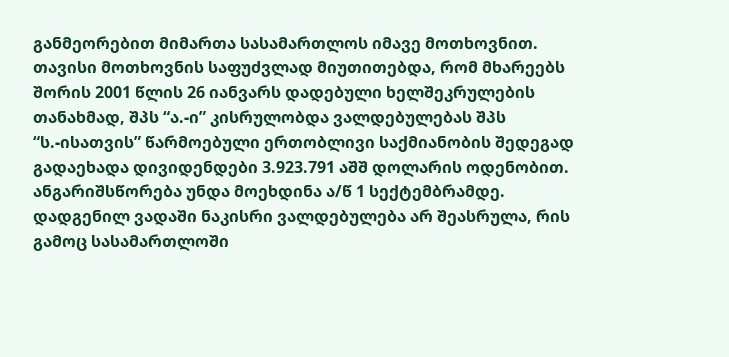განმეორებით მიმართა სასამართლოს იმავე მოთხოვნით. თავისი მოთხოვნის საფუძვლად მიუთითებდა, რომ მხარეებს შორის 2001 წლის 26 იანვარს დადებული ხელშეკრულების თანახმად, შპს “ა.-ი” კისრულობდა ვალდებულებას შპს “ს.-ისათვის” წარმოებული ერთობლივი საქმიანობის შედეგად გადაეხადა დივიდენდები 3.923.791 აშშ დოლარის ოდენობით. ანგარიშსწორება უნდა მოეხდინა ა/წ 1 სექტემბრამდე. დადგენილ ვადაში ნაკისრი ვალდებულება არ შეასრულა, რის გამოც სასამართლოში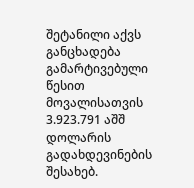შეტანილი აქვს განცხადება გამარტივებული წესით მოვალისათვის 3.923.791 აშშ დოლარის გადახდევინების შესახებ.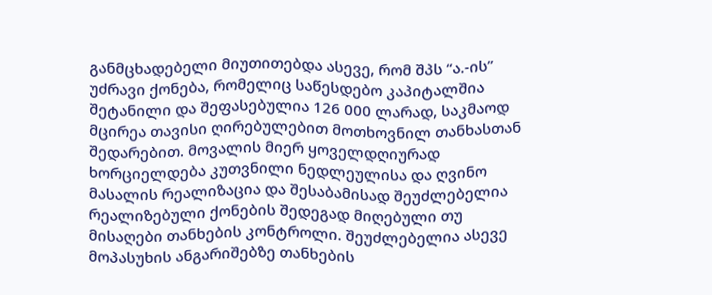განმცხადებელი მიუთითებდა ასევე, რომ შპს “ა.-ის” უძრავი ქონება, რომელიც საწესდებო კაპიტალშია შეტანილი და შეფასებულია 126 000 ლარად, საკმაოდ მცირეა თავისი ღირებულებით მოთხოვნილ თანხასთან შედარებით. მოვალის მიერ ყოველდღიურად ხორციელდება კუთვნილი ნედლეულისა და ღვინო მასალის რეალიზაცია და შესაბამისად შეუძლებელია რეალიზებული ქონების შედეგად მიღებული თუ მისაღები თანხების კონტროლი. შეუძლებელია ასევე მოპასუხის ანგარიშებზე თანხების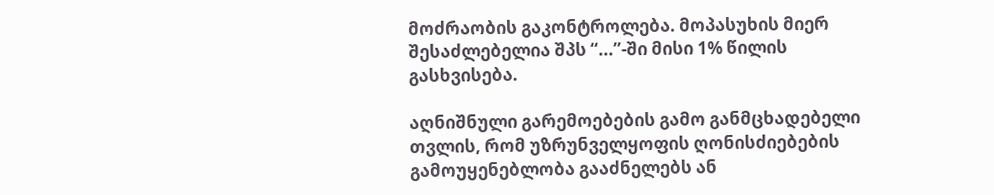მოძრაობის გაკონტროლება. მოპასუხის მიერ შესაძლებელია შპს “...”-ში მისი 1% წილის გასხვისება.

აღნიშნული გარემოებების გამო განმცხადებელი თვლის, რომ უზრუნველყოფის ღონისძიებების გამოუყენებლობა გააძნელებს ან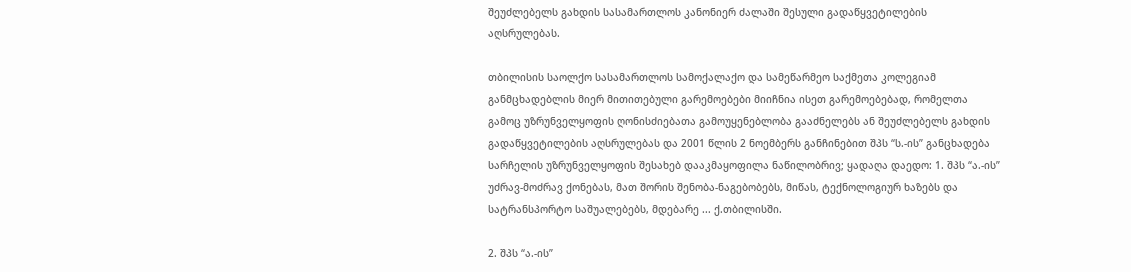შეუძლებელს გახდის სასამართლოს კანონიერ ძალაში შესული გადაწყვეტილების აღსრულებას.

თბილისის საოლქო სასამართლოს სამოქალაქო და სამეწარმეო საქმეთა კოლეგიამ განმცხადებლის მიერ მითითებული გარემოებები მიიჩნია ისეთ გარემოებებად, რომელთა გამოც უზრუნველყოფის ღონისძიებათა გამოუყენებლობა გააძნელებს ან შეუძლებელს გახდის გადაწყვეტილების აღსრულებას და 2001 წლის 2 ნოემბერს განჩინებით შპს “ს.-ის” განცხადება სარჩელის უზრუნველყოფის შესახებ დააკმაყოფილა ნაწილობრივ; ყადაღა დაედო: 1. შპს “ა.-ის” უძრავ-მოძრავ ქონებას, მათ შორის შენობა-ნაგებობებს, მიწას, ტექნოლოგიურ ხაზებს და სატრანსპორტო საშუალებებს, მდებარე ... ქ.თბილისში.

2. შპს “ა.-ის”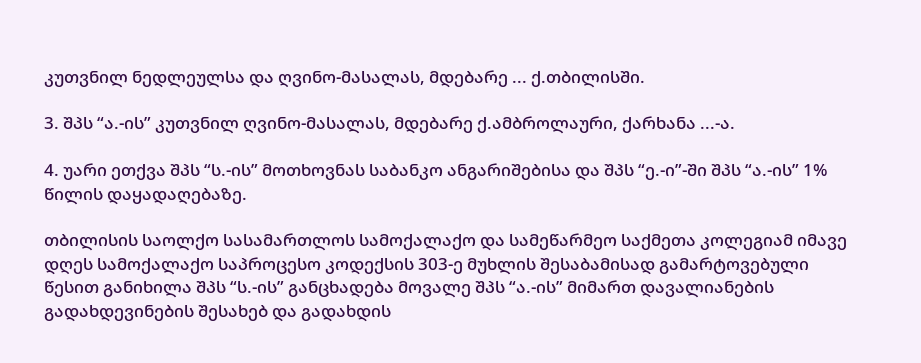კუთვნილ ნედლეულსა და ღვინო-მასალას, მდებარე ... ქ.თბილისში.

3. შპს “ა.-ის” კუთვნილ ღვინო-მასალას, მდებარე ქ.ამბროლაური, ქარხანა ...-ა.

4. უარი ეთქვა შპს “ს.-ის” მოთხოვნას საბანკო ანგარიშებისა და შპს “ე.-ი”-ში შპს “ა.-ის” 1% წილის დაყადაღებაზე.

თბილისის საოლქო სასამართლოს სამოქალაქო და სამეწარმეო საქმეთა კოლეგიამ იმავე დღეს სამოქალაქო საპროცესო კოდექსის 303-ე მუხლის შესაბამისად გამარტოვებული წესით განიხილა შპს “ს.-ის” განცხადება მოვალე შპს “ა.-ის” მიმართ დავალიანების გადახდევინების შესახებ და გადახდის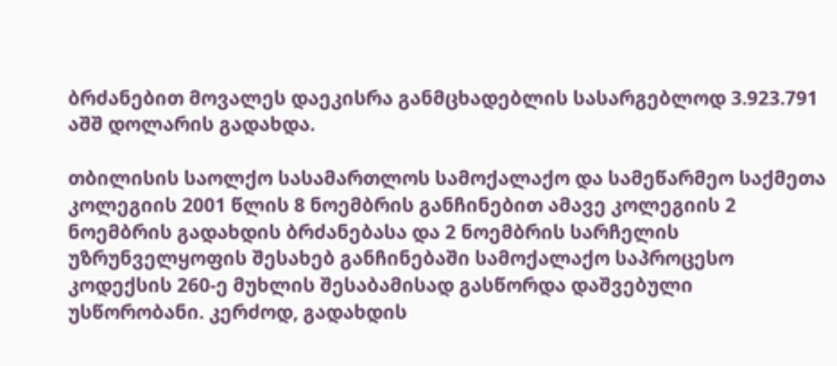ბრძანებით მოვალეს დაეკისრა განმცხადებლის სასარგებლოდ 3.923.791 აშშ დოლარის გადახდა.

თბილისის საოლქო სასამართლოს სამოქალაქო და სამეწარმეო საქმეთა კოლეგიის 2001 წლის 8 ნოემბრის განჩინებით ამავე კოლეგიის 2 ნოემბრის გადახდის ბრძანებასა და 2 ნოემბრის სარჩელის უზრუნველყოფის შესახებ განჩინებაში სამოქალაქო საპროცესო კოდექსის 260-ე მუხლის შესაბამისად გასწორდა დაშვებული უსწორობანი. კერძოდ, გადახდის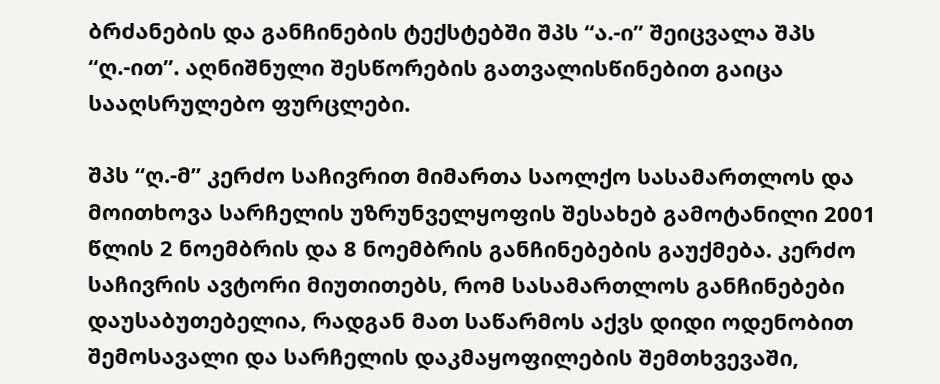ბრძანების და განჩინების ტექსტებში შპს “ა.-ი” შეიცვალა შპს “ღ.-ით”. აღნიშნული შესწორების გათვალისწინებით გაიცა სააღსრულებო ფურცლები.

შპს “ღ.-მ” კერძო საჩივრით მიმართა საოლქო სასამართლოს და მოითხოვა სარჩელის უზრუნველყოფის შესახებ გამოტანილი 2001 წლის 2 ნოემბრის და 8 ნოემბრის განჩინებების გაუქმება. კერძო საჩივრის ავტორი მიუთითებს, რომ სასამართლოს განჩინებები დაუსაბუთებელია, რადგან მათ საწარმოს აქვს დიდი ოდენობით შემოსავალი და სარჩელის დაკმაყოფილების შემთხვევაში,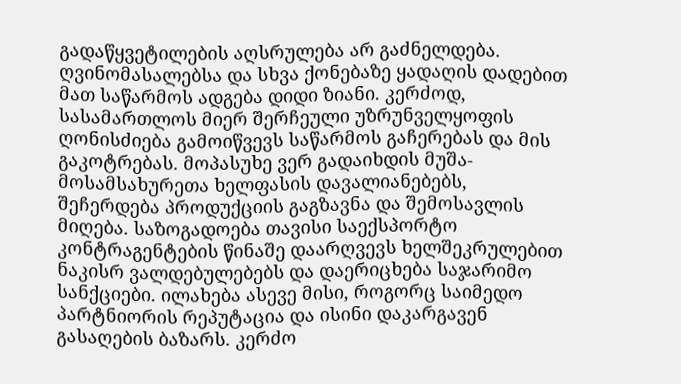გადაწყვეტილების აღსრულება არ გაძნელდება. ღვინომასალებსა და სხვა ქონებაზე ყადაღის დადებით მათ საწარმოს ადგება დიდი ზიანი. კერძოდ, სასამართლოს მიერ შერჩეული უზრუნველყოფის ღონისძიება გამოიწვევს საწარმოს გაჩერებას და მის გაკოტრებას. მოპასუხე ვერ გადაიხდის მუშა-მოსამსახურეთა ხელფასის დავალიანებებს, შეჩერდება პროდუქციის გაგზავნა და შემოსავლის მიღება. საზოგადოება თავისი საექსპორტო კონტრაგენტების წინაშე დაარღვევს ხელშეკრულებით ნაკისრ ვალდებულებებს და დაერიცხება საჯარიმო სანქციები. ილახება ასევე მისი, როგორც საიმედო პარტნიორის რეპუტაცია და ისინი დაკარგავენ გასაღების ბაზარს. კერძო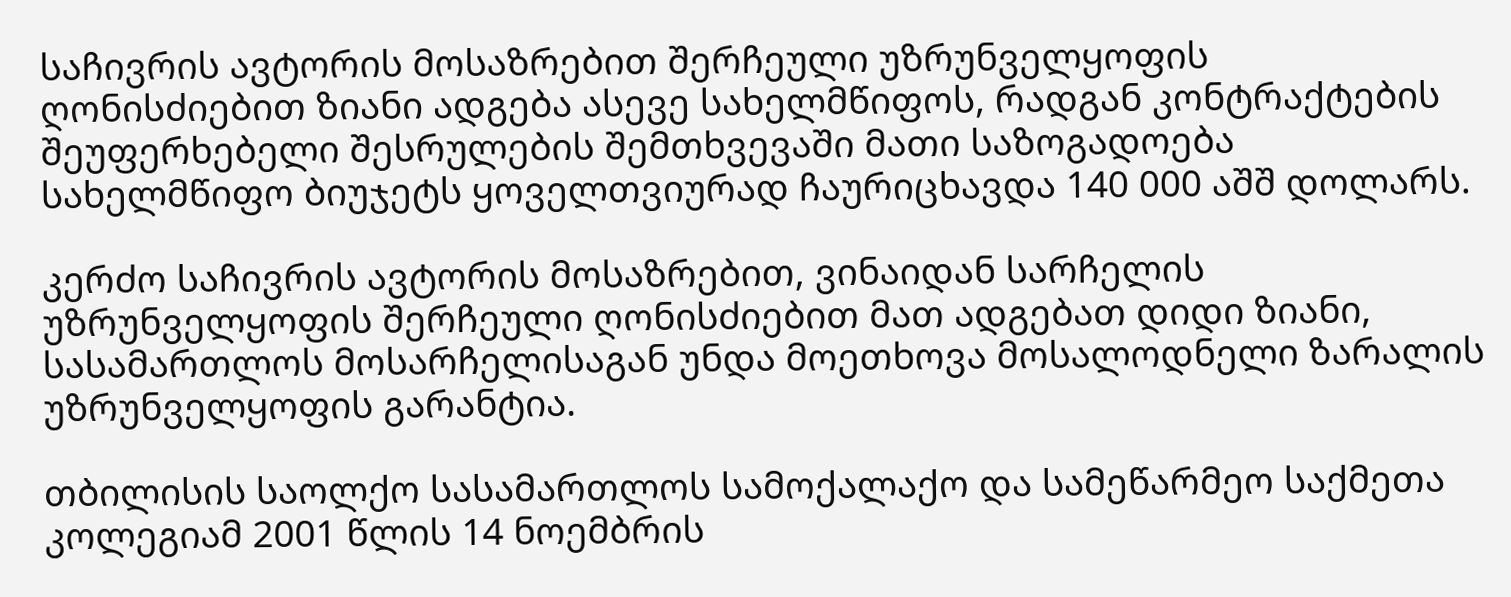საჩივრის ავტორის მოსაზრებით შერჩეული უზრუნველყოფის ღონისძიებით ზიანი ადგება ასევე სახელმწიფოს, რადგან კონტრაქტების შეუფერხებელი შესრულების შემთხვევაში მათი საზოგადოება სახელმწიფო ბიუჯეტს ყოველთვიურად ჩაურიცხავდა 140 000 აშშ დოლარს.

კერძო საჩივრის ავტორის მოსაზრებით, ვინაიდან სარჩელის უზრუნველყოფის შერჩეული ღონისძიებით მათ ადგებათ დიდი ზიანი, სასამართლოს მოსარჩელისაგან უნდა მოეთხოვა მოსალოდნელი ზარალის უზრუნველყოფის გარანტია.

თბილისის საოლქო სასამართლოს სამოქალაქო და სამეწარმეო საქმეთა კოლეგიამ 2001 წლის 14 ნოემბრის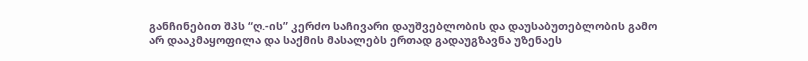განჩინებით შპს “ღ.-ის” კერძო საჩივარი დაუშვებლობის და დაუსაბუთებლობის გამო არ დააკმაყოფილა და საქმის მასალებს ერთად გადაუგზავნა უზენაეს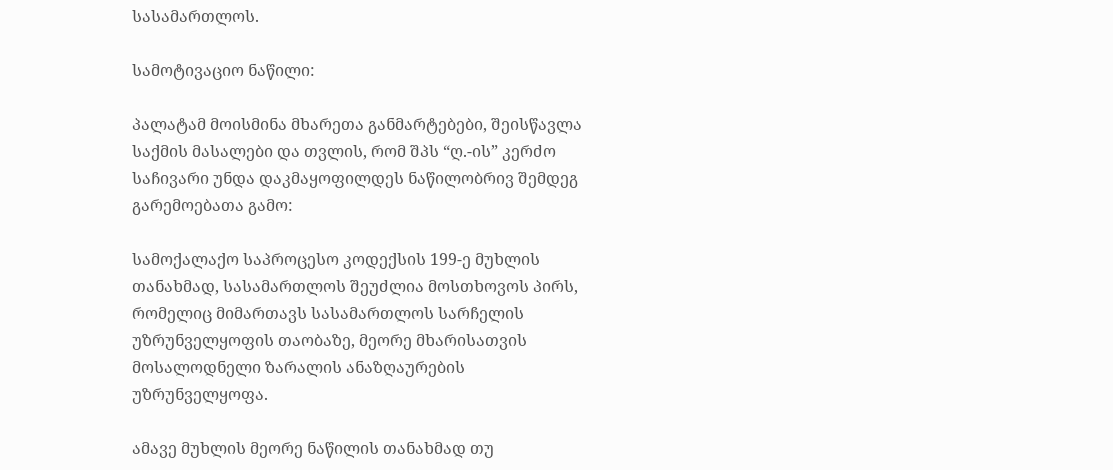სასამართლოს.

სამოტივაციო ნაწილი:

პალატამ მოისმინა მხარეთა განმარტებები, შეისწავლა საქმის მასალები და თვლის, რომ შპს “ღ.-ის” კერძო საჩივარი უნდა დაკმაყოფილდეს ნაწილობრივ შემდეგ გარემოებათა გამო:

სამოქალაქო საპროცესო კოდექსის 199-ე მუხლის თანახმად, სასამართლოს შეუძლია მოსთხოვოს პირს, რომელიც მიმართავს სასამართლოს სარჩელის უზრუნველყოფის თაობაზე, მეორე მხარისათვის მოსალოდნელი ზარალის ანაზღაურების უზრუნველყოფა.

ამავე მუხლის მეორე ნაწილის თანახმად თუ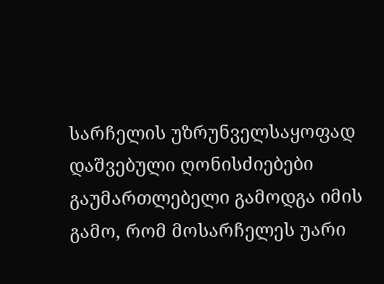სარჩელის უზრუნველსაყოფად დაშვებული ღონისძიებები გაუმართლებელი გამოდგა იმის გამო, რომ მოსარჩელეს უარი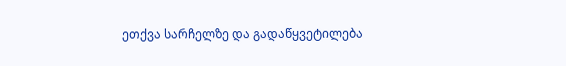ეთქვა სარჩელზე და გადაწყვეტილება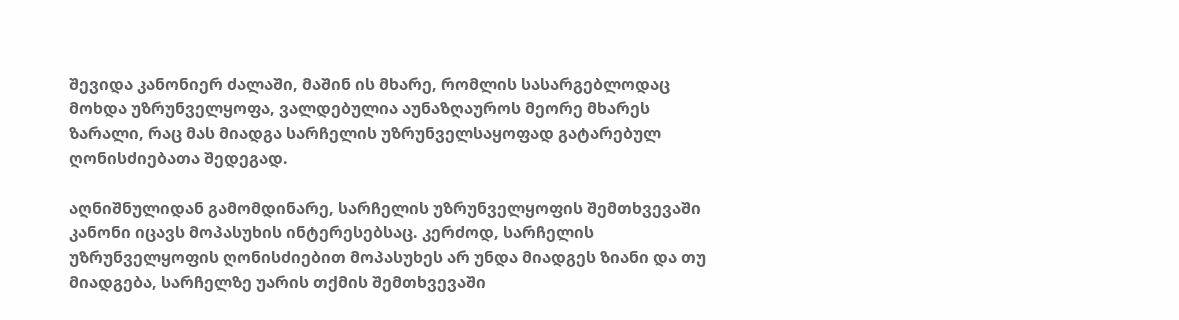შევიდა კანონიერ ძალაში, მაშინ ის მხარე, რომლის სასარგებლოდაც მოხდა უზრუნველყოფა, ვალდებულია აუნაზღაუროს მეორე მხარეს ზარალი, რაც მას მიადგა სარჩელის უზრუნველსაყოფად გატარებულ ღონისძიებათა შედეგად.

აღნიშნულიდან გამომდინარე, სარჩელის უზრუნველყოფის შემთხვევაში კანონი იცავს მოპასუხის ინტერესებსაც. კერძოდ, სარჩელის უზრუნველყოფის ღონისძიებით მოპასუხეს არ უნდა მიადგეს ზიანი და თუ მიადგება, სარჩელზე უარის თქმის შემთხვევაში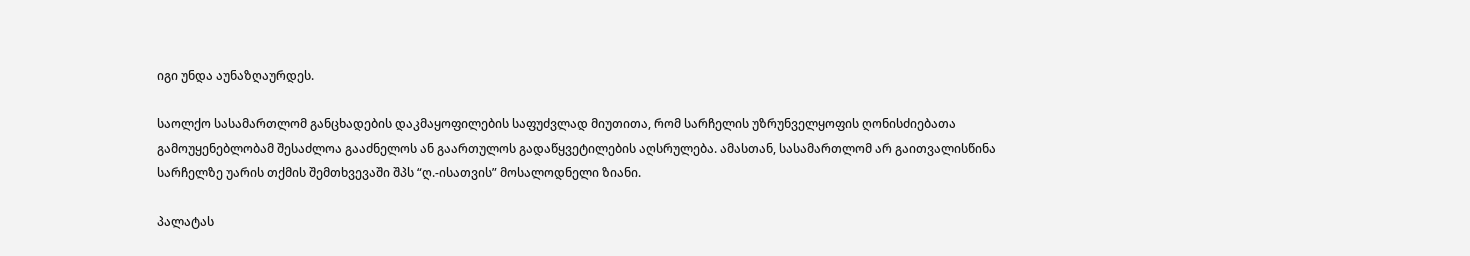იგი უნდა აუნაზღაურდეს.

საოლქო სასამართლომ განცხადების დაკმაყოფილების საფუძვლად მიუთითა, რომ სარჩელის უზრუნველყოფის ღონისძიებათა გამოუყენებლობამ შესაძლოა გააძნელოს ან გაართულოს გადაწყვეტილების აღსრულება. ამასთან, სასამართლომ არ გაითვალისწინა სარჩელზე უარის თქმის შემთხვევაში შპს “ღ.-ისათვის” მოსალოდნელი ზიანი.

პალატას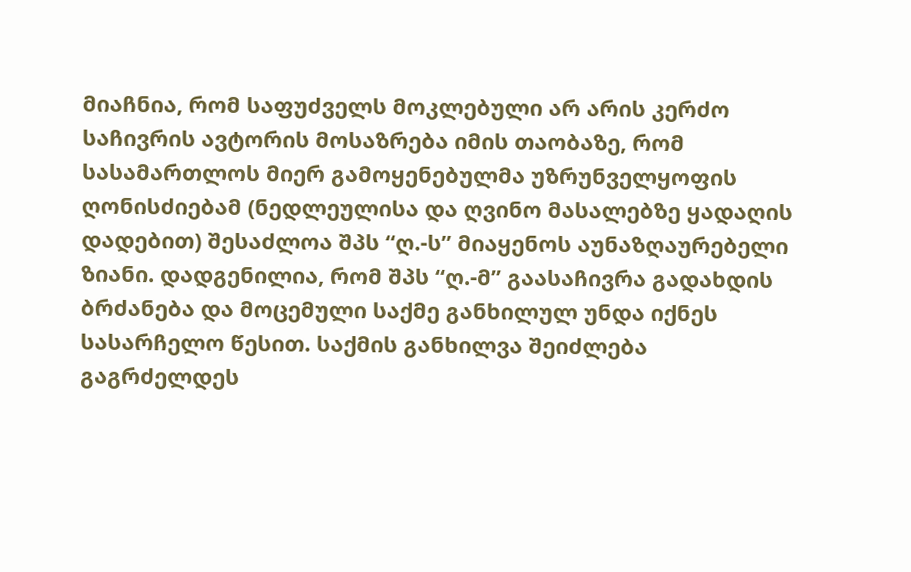მიაჩნია, რომ საფუძველს მოკლებული არ არის კერძო საჩივრის ავტორის მოსაზრება იმის თაობაზე, რომ სასამართლოს მიერ გამოყენებულმა უზრუნველყოფის ღონისძიებამ (ნედლეულისა და ღვინო მასალებზე ყადაღის დადებით) შესაძლოა შპს “ღ.-ს” მიაყენოს აუნაზღაურებელი ზიანი. დადგენილია, რომ შპს “ღ.-მ” გაასაჩივრა გადახდის ბრძანება და მოცემული საქმე განხილულ უნდა იქნეს სასარჩელო წესით. საქმის განხილვა შეიძლება გაგრძელდეს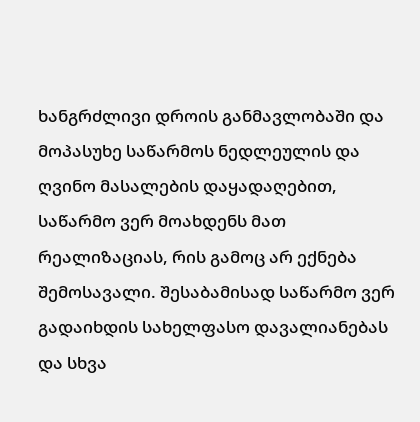ხანგრძლივი დროის განმავლობაში და მოპასუხე საწარმოს ნედლეულის და ღვინო მასალების დაყადაღებით, საწარმო ვერ მოახდენს მათ რეალიზაციას, რის გამოც არ ექნება შემოსავალი. შესაბამისად საწარმო ვერ გადაიხდის სახელფასო დავალიანებას და სხვა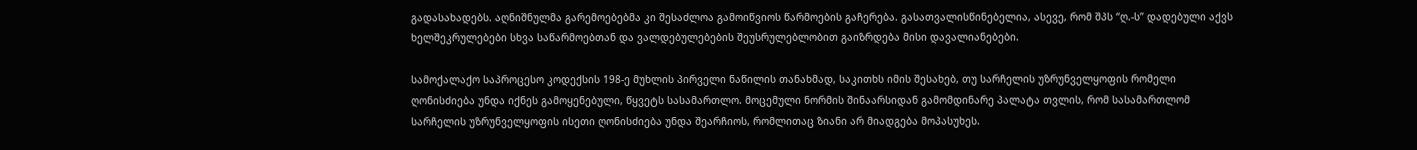გადასახადებს. აღნიშნულმა გარემოებებმა კი შესაძლოა გამოიწვიოს წარმოების გაჩერება. გასათვალისწინებელია, ასევე, რომ შპს “ღ.-ს” დადებული აქვს ხელშეკრულებები სხვა საწარმოებთან და ვალდებულებების შეუსრულებლობით გაიზრდება მისი დავალიანებები.

სამოქალაქო საპროცესო კოდექსის 198-ე მუხლის პირველი ნაწილის თანახმად, საკითხს იმის შესახებ, თუ სარჩელის უზრუნველყოფის რომელი ღონისძიება უნდა იქნეს გამოყენებული, წყვეტს სასამართლო. მოცემული ნორმის შინაარსიდან გამომდინარე პალატა თვლის, რომ სასამართლომ სარჩელის უზრუნველყოფის ისეთი ღონისძიება უნდა შეარჩიოს, რომლითაც ზიანი არ მიადგება მოპასუხეს.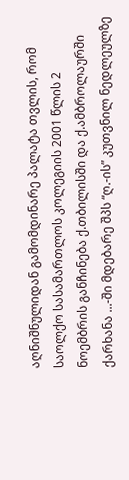აღნიშნულიდან გამომდინარე პალატა თვლის, რომ საოლქო სასამართლოს კოლეგიის 2001 წლის 2 ნოემბრის განჩინება ქ.თბილისში და ქ.ამბროლაურში ქარხანა ...-ში მდებარე შპს “ღ.-ის” კუთვნილ ნედლეულზე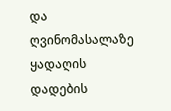და ღვინომასალაზე ყადაღის დადების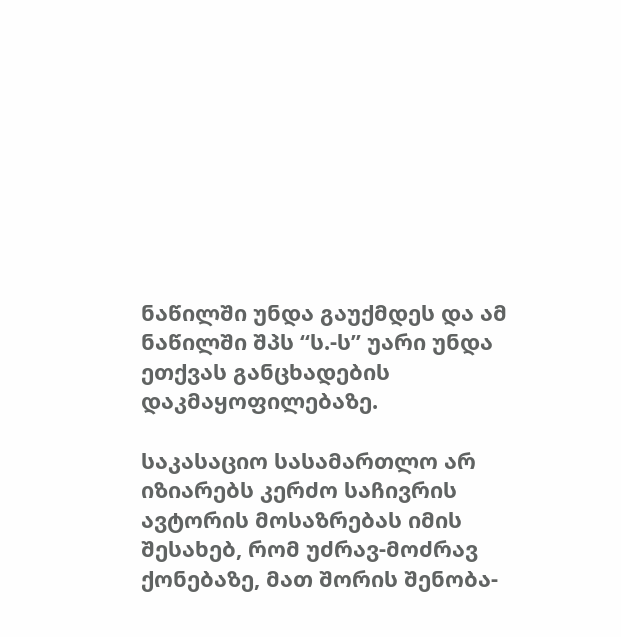ნაწილში უნდა გაუქმდეს და ამ ნაწილში შპს “ს.-ს” უარი უნდა ეთქვას განცხადების დაკმაყოფილებაზე.

საკასაციო სასამართლო არ იზიარებს კერძო საჩივრის ავტორის მოსაზრებას იმის შესახებ, რომ უძრავ-მოძრავ ქონებაზე, მათ შორის შენობა-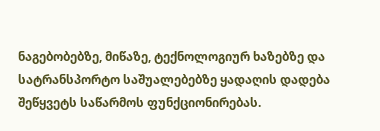ნაგებობებზე, მიწაზე, ტექნოლოგიურ ხაზებზე და სატრანსპორტო საშუალებებზე ყადაღის დადება შეწყვეტს საწარმოს ფუნქციონირებას.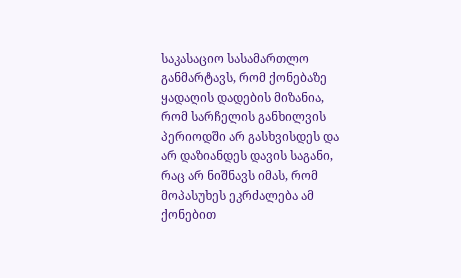საკასაციო სასამართლო განმარტავს, რომ ქონებაზე ყადაღის დადების მიზანია, რომ სარჩელის განხილვის პერიოდში არ გასხვისდეს და არ დაზიანდეს დავის საგანი, რაც არ ნიშნავს იმას, რომ მოპასუხეს ეკრძალება ამ ქონებით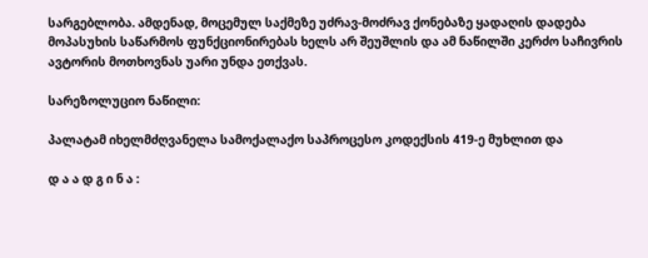სარგებლობა. ამდენად, მოცემულ საქმეზე უძრავ-მოძრავ ქონებაზე ყადაღის დადება მოპასუხის საწარმოს ფუნქციონირებას ხელს არ შეუშლის და ამ ნაწილში კერძო საჩივრის ავტორის მოთხოვნას უარი უნდა ეთქვას.

სარეზოლუციო ნაწილი:

პალატამ იხელმძღვანელა სამოქალაქო საპროცესო კოდექსის 419-ე მუხლით და

დ ა ა დ გ ი ნ ა :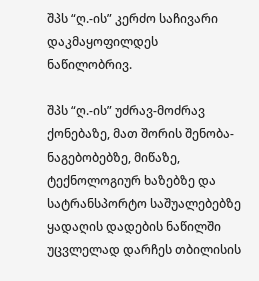შპს “ღ.-ის” კერძო საჩივარი დაკმაყოფილდეს ნაწილობრივ.

შპს “ღ.-ის” უძრავ-მოძრავ ქონებაზე, მათ შორის შენობა-ნაგებობებზე, მიწაზე, ტექნოლოგიურ ხაზებზე და სატრანსპორტო საშუალებებზე ყადაღის დადების ნაწილში უცვლელად დარჩეს თბილისის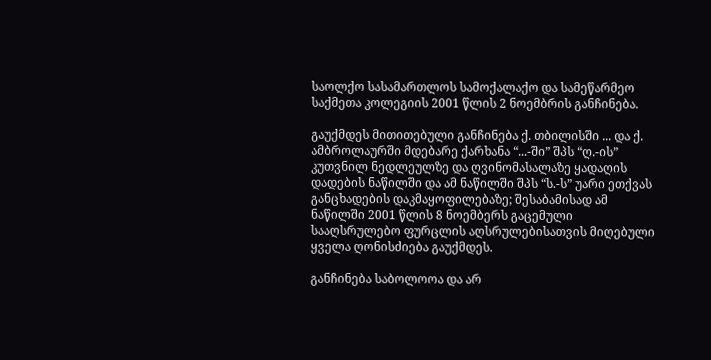საოლქო სასამართლოს სამოქალაქო და სამეწარმეო საქმეთა კოლეგიის 2001 წლის 2 ნოემბრის განჩინება.

გაუქმდეს მითითებული განჩინება ქ. თბილისში ... და ქ. ამბროლაურში მდებარე ქარხანა “...-ში” შპს “ღ.-ის” კუთვნილ ნედლეულზე და ღვინომასალაზე ყადაღის დადების ნაწილში და ამ ნაწილში შპს “ს.-ს” უარი ეთქვას განცხადების დაკმაყოფილებაზე; შესაბამისად ამ ნაწილში 2001 წლის 8 ნოემბერს გაცემული სააღსრულებო ფურცლის აღსრულებისათვის მიღებული ყველა ღონისძიება გაუქმდეს.

განჩინება საბოლოოა და არ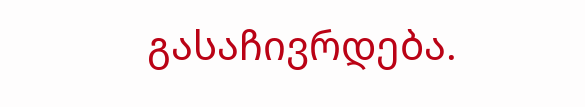გასაჩივრდება.